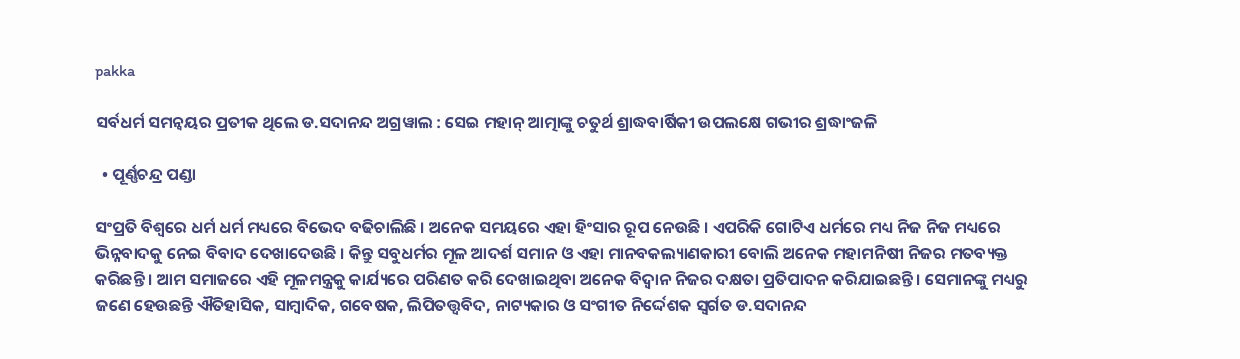pakka

ସର୍ବଧର୍ମ ସମନ୍ୱୟର ପ୍ରତୀକ ଥିଲେ ଡ.ସଦାନନ୍ଦ ଅଗ୍ରୱାଲ : ସେଇ ମହାନ୍‌ ଆତ୍ମାଙ୍କୁ ଚତୁର୍ଥ ଶ୍ରାଦ୍ଧବାର୍ଷିକୀ ଉପଲକ୍ଷେ ଗଭୀର ଶ୍ରଦ୍ଧାଂଜଳି

  • ପୂର୍ଣ୍ଣଚନ୍ଦ୍ର ପଣ୍ଡା

ସଂପ୍ରତି ବିଶ୍ୱରେ ଧର୍ମ ଧର୍ମ ମଧ୍ୟରେ ବିଭେଦ ବଢିଚାଲିଛି । ଅନେକ ସମୟରେ ଏହା ହିଂସାର ରୂପ ନେଉଛି । ଏପରିକି ଗୋଟିଏ ଧର୍ମରେ ମଧ୍ୟ ନିଜ ନିଜ ମଧ୍ୟରେ ଭିନ୍ନବାଦକୁ ନେଇ ବିବାଦ ଦେଖାଦେଉଛି । କିନ୍ତୁ ସବୁଧର୍ମର ମୂଳ ଆଦର୍ଶ ସମାନ ଓ ଏହା ମାନବକଲ୍ୟାଣକାରୀ ବୋଲି ଅନେକ ମହାମନିଷୀ ନିଜର ମତବ୍ୟକ୍ତ କରିଛନ୍ତି । ଆମ ସମାଜରେ ଏହି ମୂଳମନ୍ତ୍ରକୁ କାର୍ଯ୍ୟରେ ପରିଣତ କରି ଦେଖାଇଥିବା ଅନେକ ବିଦ୍ୱାନ ନିଜର ଦକ୍ଷତା ପ୍ରତିପାଦନ କରିଯାଇଛନ୍ତି । ସେମାନଙ୍କୁ ମଧ୍ୟରୁ ଜଣେ ହେଉଛନ୍ତି ଐତିହାସିକ, ସାମ୍ବାଦିକ, ଗବେଷକ, ଲିପିତତ୍ତ୍ୱବିଦ, ନାଟ୍ୟକାର ଓ ସଂଗୀତ ନିର୍ଦ୍ଦେଶକ ସ୍ୱର୍ଗତ ଡ.ସଦାନନ୍ଦ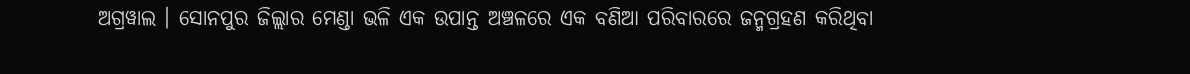ଅଗ୍ରୱାଲ । ସୋନପୁର ଜିଲ୍ଲାର ମେଣ୍ଡା ଭଳି ଏକ ଉପାନ୍ତ ଅଞ୍ଚଳରେ ଏକ ବଣିଆ ପରିବାରରେ ଜନ୍ମଗ୍ରହଣ କରିଥିବା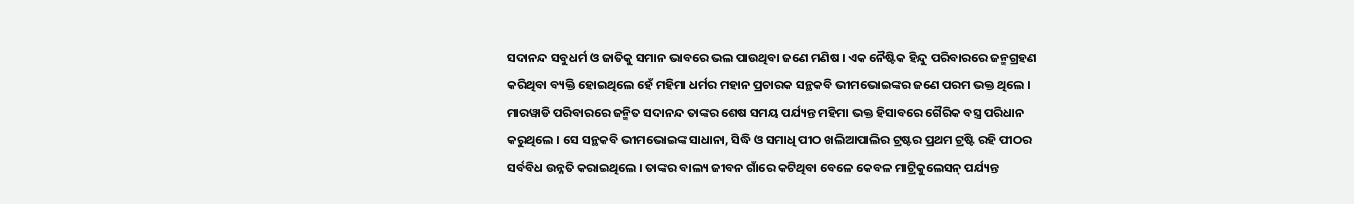ସଦାନନ୍ଦ ସବୁଧର୍ମ ଓ ଜାତିକୁ ସମାନ ଭାବରେ ଭଲ ପାଉଥିବା ଜଣେ ମଣିଷ । ଏକ ନୈଷ୍ଟିକ ହିନ୍ଦୁ ପରିବାରରେ ଜନ୍ମଗ୍ରହଣ କରିଥିବା ବ୍ୟକ୍ତି ହୋଇଥିଲେ ହେଁ ମହିମା ଧର୍ମର ମହାନ ପ୍ରଚାରକ ସନ୍ଥକବି ଭୀମଭୋଇଙ୍କର ଜଣେ ପରମ ଭକ୍ତ ଥିଲେ । ମାରୱାଡି ପରିବାରରେ ଜନ୍ମିତ ସଦାନନ୍ଦ ତାଙ୍କର ଶେଷ ସମୟ ପର୍ଯ୍ୟନ୍ତ ମହିମା ଭକ୍ତ ହିସାବରେ ଗୈରିକ ବସ୍ତ୍ର ପରିଧାନ କରୁଥିଲେ । ସେ ସନ୍ଥକବି ଭୀମଭୋଇଙ୍କ ସାଧାନା, ସିଦ୍ଧି ଓ ସମାଧି ପୀଠ ଖଲିଆପାଲିର ଟ୍ରଷ୍ଟର ପ୍ରଥମ ଟ୍ରଷ୍ଟି ରହି ପୀଠର ସର୍ବବିଧ ଉନ୍ନତି କରାଇଥିଲେ । ତାଙ୍କର ବାଲ୍ୟ ଜୀବନ ଗାଁରେ କଟିଥିବା ବେଳେ କେବଳ ମାଟ୍ରିକୁଲେସନ୍‌ ପର୍ଯ୍ୟନ୍ତ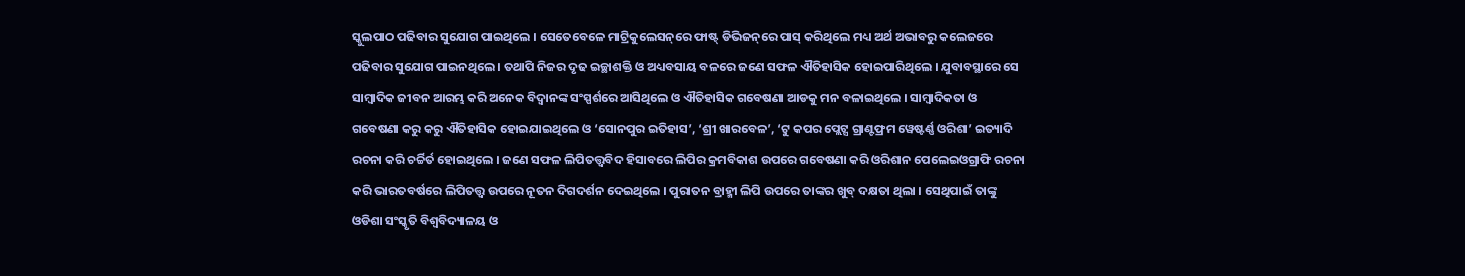ସ୍କୁଲପାଠ ପଢିବାର ସୁଯୋଗ ପାଇଥିଲେ । ସେତେବେଳେ ମାଟ୍ରିକୁଲେସନ୍‌ରେ ଫାଷ୍ଟ୍‌ ଡିଭିଜନ୍‌ରେ ପାସ୍‌ କରିଥିଲେ ମଧ୍ୟ ଅର୍ଥ ଅଭାବରୁ କଲେଜରେ ପଢିବାର ସୁଯୋଗ ପାଇନଥିଲେ । ତଥାପି ନିଜର ଦୃଢ ଇଚ୍ଛାଶକ୍ତି ଓ ଅଧ୍ୟବସାୟ ବଳରେ ଜଣେ ସଫଳ ଐତିହାସିକ ହୋଇପାରିଥିଲେ । ଯୁବାବସ୍ଥାରେ ସେ ସାମ୍ବାଦିକ ଜୀବନ ଆରମ୍ଭ କରି ଅନେକ ବିଦ୍ୱାନଙ୍କ ସଂସ୍ପର୍ଶରେ ଆସିଥିଲେ ଓ ଐତିହାସିକ ଗବେଷଣା ଆଡକୁ ମନ ବଳାଇଥିଲେ । ସାମ୍ବାଦିକତା ଓ ଗବେଷଣା କରୁ କରୁ ଐତିହାସିକ ହୋଇଯାଇଥିଲେ ଓ ‘ସୋନପୁର ଇତିହାସ’, ‘ଶ୍ରୀ ଖାରବେଳ’, ‘ଟୁ କପର ପ୍ଲେଟ୍ସ ଗ୍ରାଣ୍ଟଫ୍ରମ ୱେଷ୍ଟର୍ଣ୍ଣ ଓରିଶା’ ଇତ୍ୟାଦି ରଚନା କରି ଚର୍ଚ୍ଚିର୍ତ ହୋଇଥିଲେ । ଜଣେ ସଫଳ ଲିପିତତ୍ତ୍ୱବିଦ ହିସାବରେ ଲିପିର କ୍ରମବିକାଶ ଉପରେ ଗବେଷଣା କରି ଓରିଶାନ ପେଲେଇଓଗ୍ରାଫି ରଚନା କରି ଭାରତବର୍ଷରେ ଲିପିତତ୍ତ୍ୱ ଉପରେ ନୂତନ ଦିଗଦର୍ଶନ ଦେଇଥିଲେ । ପୁରାତନ ବ୍ରାହ୍ମୀ ଲିପି ଉପରେ ତାଙ୍କର ଖୁବ୍‌ ଦକ୍ଷତା ଥିଲା । ସେଥିପାଇଁ ତାଙ୍କୁ ଓଡିଶା ସଂସ୍କୃତି ବିଶ୍ୱବିଦ୍ୟାଳୟ ଓ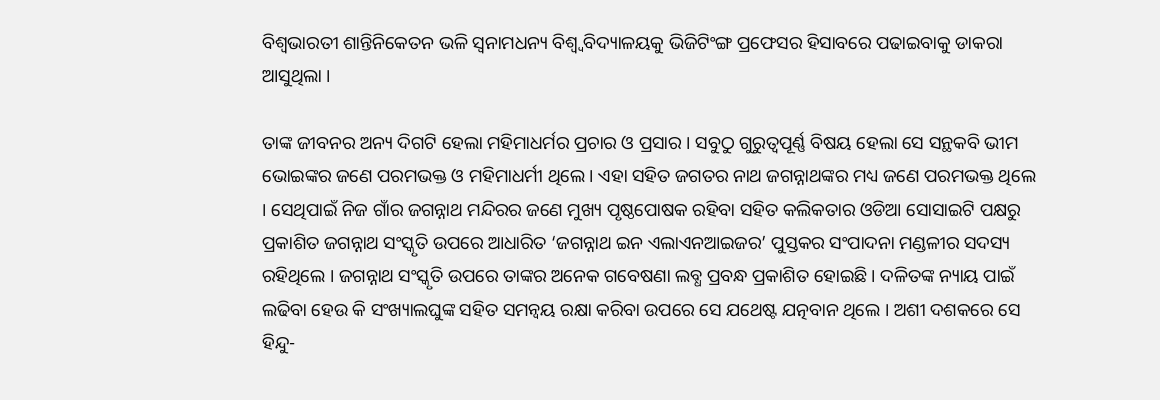ବିଶ୍ୱଭାରତୀ ଶାନ୍ତିନିକେତନ ଭଳି ସ୍ୱନାମଧନ୍ୟ ବିଶ୍ୱ୍ୱବିଦ୍ୟାଳୟକୁ ଭିଜିଟିଂଙ୍ଗ ପ୍ରଫେସର ହିସାବରେ ପଢାଇବାକୁ ଡାକରା ଆସୁଥିଲା ।

ତାଙ୍କ ଜୀବନର ଅନ୍ୟ ଦିଗଟି ହେଲା ମହିମାଧର୍ମର ପ୍ରଚାର ଓ ପ୍ରସାର । ସବୁଠୁ ଗୁରୁତ୍ୱପୂର୍ଣ୍ଣ ବିଷୟ ହେଲା ସେ ସନ୍ଥକବି ଭୀମ ଭୋଇଙ୍କର ଜଣେ ପରମଭକ୍ତ ଓ ମହିମାଧର୍ମୀ ଥିଲେ । ଏହା ସହିତ ଜଗତର ନାଥ ଜଗନ୍ନାଥଙ୍କର ମଧ୍ୟ ଜଣେ ପରମଭକ୍ତ ଥିଲେ । ସେଥିପାଇଁ ନିଜ ଗାଁର ଜଗନ୍ନାଥ ମନ୍ଦିରର ଜଣେ ମୁଖ୍ୟ ପୃଷ୍ଠପୋଷକ ରହିବା ସହିତ କଲିକତାର ଓଡିଆ ସୋସାଇଟି ପକ୍ଷରୁ ପ୍ରକାଶିତ ଜଗନ୍ନାଥ ସଂସ୍କୃତି ଉପରେ ଆଧାରିତ ‘ଜଗନ୍ନାଥ ଇନ ଏଲାଏନଆଇଜର’ ପୁସ୍ତକର ସଂପାଦନା ମଣ୍ଡଳୀର ସଦସ୍ୟ ରହିଥିଲେ । ଜଗନ୍ନାଥ ସଂସ୍କୃତି ଉପରେ ତାଙ୍କର ଅନେକ ଗବେଷଣା ଲବ୍ଧ ପ୍ରବନ୍ଧ ପ୍ରକାଶିତ ହୋଇଛି । ଦଳିତଙ୍କ ନ୍ୟାୟ ପାଇଁ ଲଢିବା ହେଉ କି ସଂଖ୍ୟାଲଘୁଙ୍କ ସହିତ ସମନ୍ୱୟ ରକ୍ଷା କରିବା ଉପରେ ସେ ଯଥେଷ୍ଟ ଯତ୍ନବାନ ଥିଲେ । ଅଶୀ ଦଶକରେ ସେ ହିନ୍ଦୁ-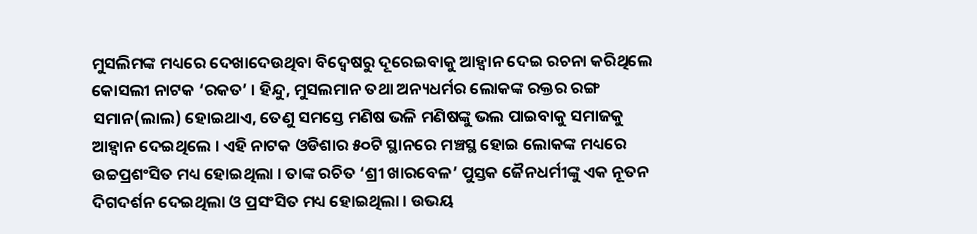ମୁସଲିମଙ୍କ ମଧ୍ୟରେ ଦେଖାଦେଉଥିବା ବିଦ୍ୱେଷରୁ ଦୂରେଇବାକୁ ଆହ୍ୱାନ ଦେଇ ରଚନା କରିଥିଲେ କୋସଲୀ ନାଟକ ‘ରକତ’ । ହିନ୍ଦୁ, ମୁସଲମାନ ତଥା ଅନ୍ୟଧର୍ମର ଲୋକଙ୍କ ରକ୍ତର ରଙ୍ଗ ସମାନ(ଲାଲ) ହୋଇଥାଏ, ତେଣୁ ସମସ୍ତେ ମଣିଷ ଭଳି ମଣିଷଙ୍କୁ ଭଲ ପାଇବାକୁ ସମାଜକୁ ଆହ୍ୱାନ ଦେଇଥିଲେ । ଏହି ନାଟକ ଓଡିଶାର ୫୦ଟି ସ୍ଥାନରେ ମଞ୍ଚସ୍ଥ ହୋଇ ଲୋକଙ୍କ ମଧ୍ୟରେ ଉଚ୍ଚପ୍ରଶଂସିତ ମଧ୍ୟ ହୋଇଥିଲା । ତାଙ୍କ ରଚିତ ‘ଶ୍ରୀ ଖାରବେଳ’ ପୁସ୍ତକ ଜୈନଧର୍ମୀଙ୍କୁ ଏକ ନୂତନ ଦିଗଦର୍ଶନ ଦେଇଥିଲା ଓ ପ୍ରସଂସିତ ମଧ୍ୟ ହୋଇଥିଲା । ଉଭୟ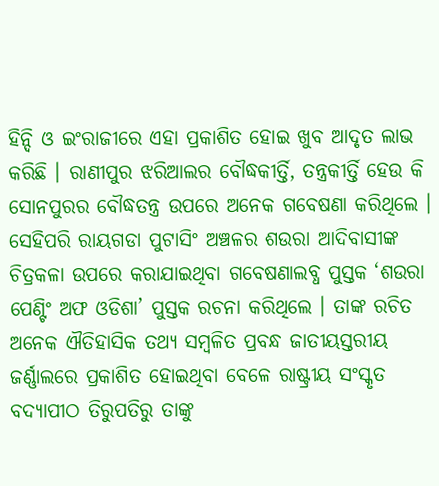ହିନ୍ଦି ଓ ଇଂରାଜୀରେ ଏହା ପ୍ରକାଶିତ ହୋଇ ଖୁବ ଆଦୃତ ଲାଭ କରିଛି । ରାଣୀପୁର ଝରିଆଲର ବୌଦ୍ଧକୀର୍ତ୍ତି, ତନ୍ତ୍ରକୀର୍ତ୍ତି ହେଉ କି ସୋନପୁରର ବୌଦ୍ଧତନ୍ତ୍ର ଉପରେ ଅନେକ ଗବେଷଣା କରିଥିଲେ । ସେହିପରି ରାୟଗଡା ପୁଟାସିଂ ଅଞ୍ଚଳର ଶଉରା ଆଦିବାସୀଙ୍କ ଚିତ୍ରକଳା ଉପରେ କରାଯାଇଥିବା ଗବେଷଣାଲବ୍ଧ ପୁସ୍ତକ ‘ଶଉରା ପେଣ୍ଟିଂ ଅଫ ଓଡିଶା’ ପୁସ୍ତକ ରଚନା କରିଥିଲେ । ତାଙ୍କ ରଚିତ ଅନେକ ଐତିହାସିକ ତଥ୍ୟ ସମ୍ବଳିତ ପ୍ରବନ୍ଧ ଜାତୀୟସ୍ତରୀୟ ଜର୍ଣ୍ଣାଲରେ ପ୍ରକାଶିତ ହୋଇଥିବା ବେଳେ ରାଷ୍ଟ୍ରୀୟ ସଂସ୍କୃତ ବଦ୍ୟାପୀଠ ତିରୁପତିରୁ ତାଙ୍କୁ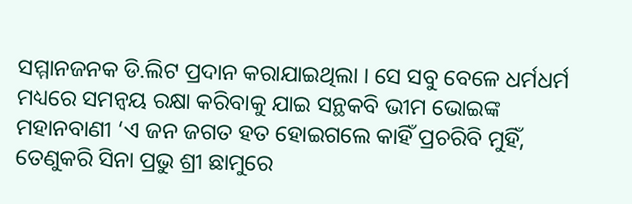ସମ୍ମାନଜନକ ଡି.ଲିଟ ପ୍ରଦାନ କରାଯାଇଥିଲା । ସେ ସବୁ ବେଳେ ଧର୍ମଧର୍ମ ମଧ୍ୟରେ ସମନ୍ୱୟ ରକ୍ଷା କରିବାକୁ ଯାଇ ସନ୍ଥକବି ଭୀମ ଭୋଇଙ୍କ ମହାନବାଣୀ ‘ଏ ଜନ ଜଗତ ହତ ହୋଇଗଲେ କାହିଁ ପ୍ରଚରିବି ମୁହିଁ, ତେଣୁକରି ସିନା ପ୍ରଭୁ ଶ୍ରୀ ଛାମୁରେ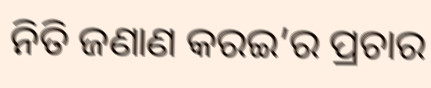ନିତି ଜଣାଣ କରଇ’ର ପ୍ରଚାର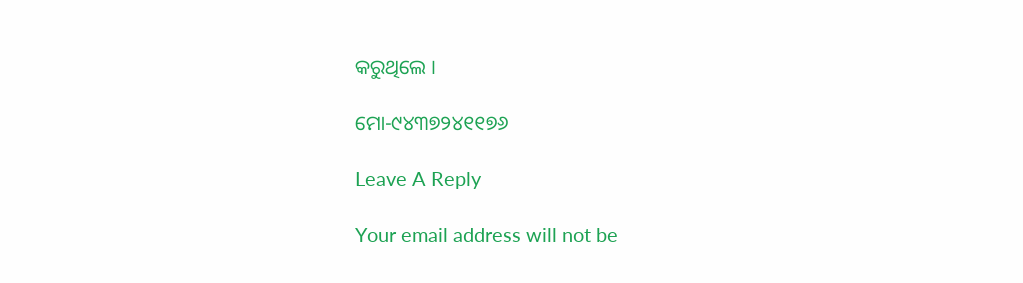କରୁଥିଲେ ।

ମୋ-୯୪୩୭୨୪୧୧୭୬

Leave A Reply

Your email address will not be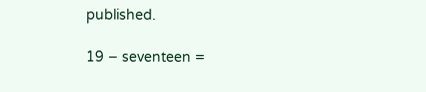published.

19 − seventeen =